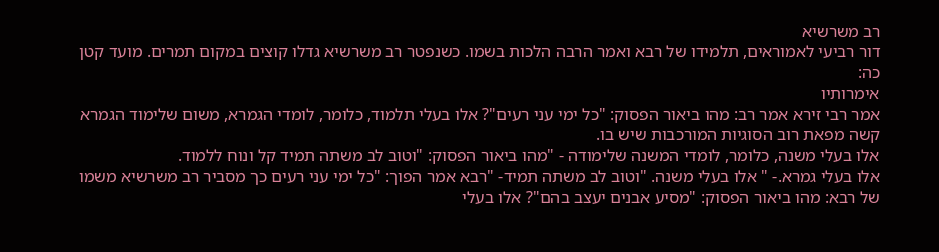רב משרשיא
דור רביעי לאמוראים, תלמידו של רבא ואמר הרבה הלכות בשמו. כשנפטר רב משרשיא גדלו קוצים במקום תמרים. מועד קטן כה:
אימרותיו
אמר רבי זירא אמר רב: מהו ביאור הפסוק: "כל ימי עני רעים"? אלו בעלי תלמוד, כלומר, לומדי הגמרא, משום שלימוד הגמרא קשה מפאת רוב הסוגיות המורכבות שיש בו.
אלו בעלי משנה, כלומר, לומדי המשנה שלימודה - "מהו ביאור הפסוק: "וטוב לב משתה תמיד קל ונוח ללמוד.
אלו בעלי גמרא.- " אלו בעלי משנה. "וטוב לב משתה תמיד- "רבא אמר הפוך: "כל ימי עני רעים כך מסביר רב משרשיא משמו של רבא: מהו ביאור הפסוק: "מסיע אבנים יעצב בהם"? אלו בעלי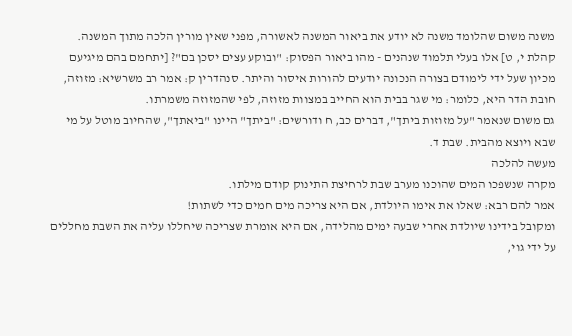משנה משום שהלומד משנה לא יודע את ביאור המשנה לאשורה, מפני שאין מורין הלכה מתוך המשנה.
קהלת י, ט] אלו בעלי תלמוד שנהנים - מהו ביאור הפסוק: "ובוקע עצים יסכן בם"? [יתחמם בהם מיגיעם מכיון שעל ידי לימודם בצורה הנכונה יודעים להורות איסור והיתר. סנהדרין ק: אמר רב משרשיא: מזוזה, חובת הדר היא, כלומר: מי שגר בבית הוא החייב במצוות מזוזה, לפי שהמזוזה משמרתו.
גם משום שנאמר "על מזוזות ביתך", דברים כב, ח ודורשים: "ביתך" היינו "ביאתך", שהחיוב מוטל על מי שבא ויוצא מהבית. שבת ד.
מעשה להלכה
מקרה שנשפכו המים שהוכנו מערב שבת לרחיצת התינוק קודם מילתו.
אמר להם רבא: שאלו את אימו היולדת, אם היא צריכה מים חמים כדי לשתות!
ומקובל בידינו שיולדת אחרי שבעה ימים מהלידה, אם היא אומרת שצריכה שיחללו עליה את השבת מחללים על ידי גוי,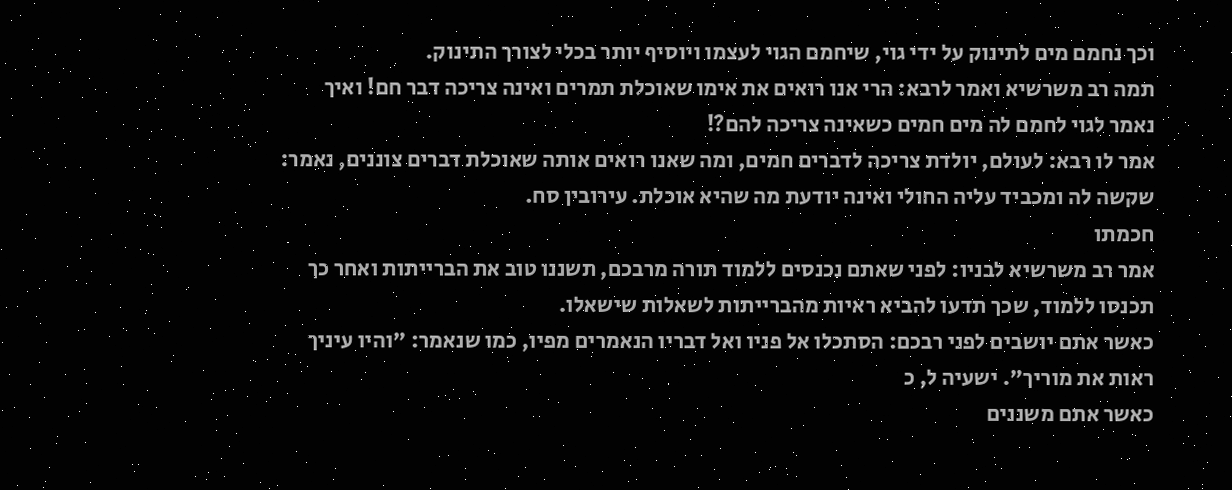וכך נחמם מים לתינוק על ידי גוי, שיחמם הגוי לעצמו ויוסיף יותר בכלי לצורך התינוק.
תמה רב משרשיא ואמר לרבא: הרי אנו רואים את אימו שאוכלת תמרים ואינה צריכה דבר חם! ואיך נאמר לגוי לחמם לה מים חמים כשאינה צריכה להם?!
אמר לו רבא: לעולם, יולדת צריכה לדברים חמים, ומה שאנו רואים אותה שאוכלת דברים צוננים, נאמר: שקשה לה ומכביד עליה החולי ואינה יודעת מה שהיא אוכלת. עירובין סח.
חכמתו
אמר רב משרשיא לבניו: לפני שאתם נכנסים ללמוד תורה מרבכם, תשננו טוב את הברייתות ואחר כך תכנסו ללמוד, שכך תדעו להביא ראיות מהברייתות לשאלות שישאלו.
כאשר אתם יושבים לפני רבכם: הסתכלו אל פניו ואל דבריו הנאמרים מפיו, כמו שנאמר: "והיו עיניך ראות את מוריך". ישעיה ל, כ
כאשר אתם משננים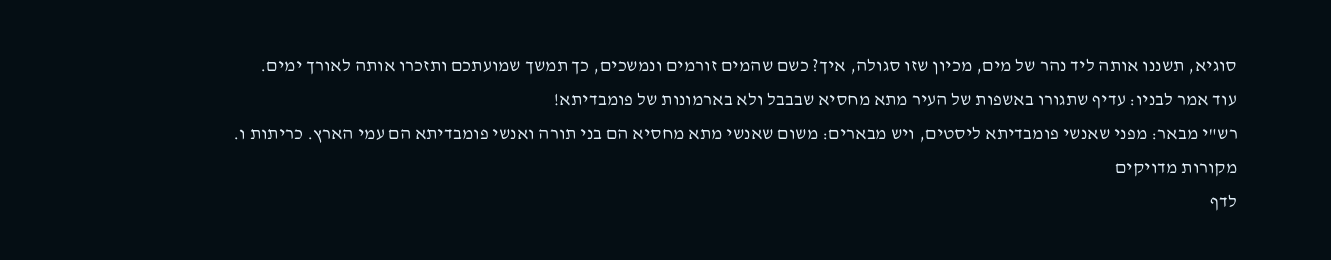סוגיא, תשננו אותה ליד נהר של מים, מכיון שזו סגולה, איך? כשם שהמים זורמים ונמשכים, כך תמשך שמועתכם ותזכרו אותה לאורך ימים.
עוד אמר לבניו: עדיף שתגורו באשפות של העיר מתא מחסיא שבבבל ולא בארמונות של פומבדיתא!
רש"י מבאר: מפני שאנשי פומבדיתא ליסטים, ויש מבארים: משום שאנשי מתא מחסיא הם בני תורה ואנשי פומבדיתא הם עמי הארץ. כריתות ו.
מקורות מדויקים
לדף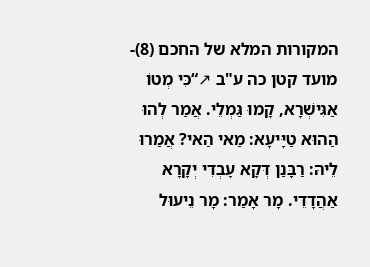המקורות המלא של החכם (8)- מועד קטן כה ע"ב ↗“כִּי מְטוֹ אַגִּישְׁרָא, קָמוּ גַּמְלֵי. אֲמַר לְהוּ הַהוּא טַיָּיעָא: מַאי הַאי? אֲמַרוּ לֵיהּ: רַבָּנַן דְּקָא עָבְדִי יְקָרָא אַהֲדָדֵי. מָר אָמַר: מָר נֵיעוּל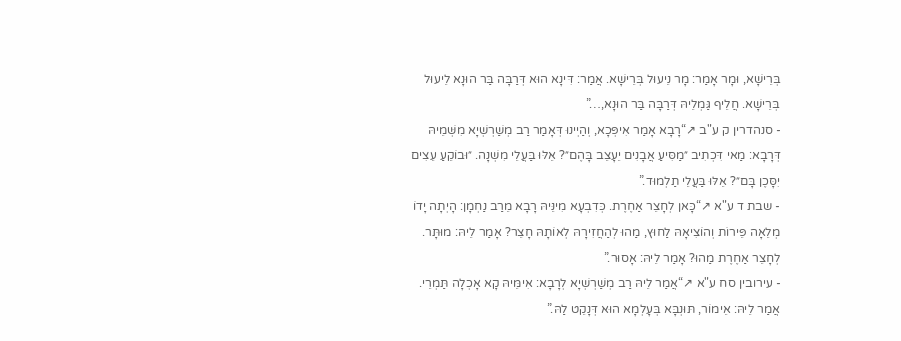בְּרֵישָׁא, וּמָר אָמַר: מָר נֵיעוּל בְּרֵישָׁא. אֲמַר: דִּינָא הוּא דְּרַבָּה בַּר הוּנָא לֵיעוּל בְּרֵישָׁא. חֲלֵיף גַּמְלֵיהּ דְּרַבָּה בַּר הוּנָא,…”
- סנהדרין ק ע"ב ↗“רָבָא אָמַר אִיפְּכָא, וְהַיְינוּ דְּאָמַר רַב מְשַׁרְשְׁיָא מִשְּׁמֵיהּ דְּרָבָא: מַאי דִּכְתִיב ״מַסִּיעַ אֲבָנִים יֵעָצֵב בָּהֶם״? אֵלּוּ בַּעֲלֵי מִשְׁנָה. ״וּבוֹקֵעַ עֵצִים יִסָּכֶן בָּם״? אֵלּוּ בַּעֲלֵי תַלְמוּד.”
- שבת ד ע"א ↗“כָּאן לְחָצֵר אַחֶרֶת. כְּדִבְעָא מִינֵּיהּ רָבָא מֵרַב נַחְמָן: הָיְתָה יָדוֹ מְלֵאָה פֵּירוֹת וְהוֹצִיאָהּ לַחוּץ, מַהוּ לְהַחֲזִירָהּ לְאוֹתָהּ חָצֵר? אָמַר לֵיהּ: מוּתָּר. לְחָצֵר אַחֶרֶת מַהוּ? אָמַר לֵיהּ: אָסוּר.”
- עירובין סח ע"א ↗“אֲמַר לֵיהּ רַב מְשַׁרְשְׁיָא לְרָבָא: אִימֵּיהּ קָא אָכְלָה תַּמְרֵי. אֲמַר לֵיהּ: אֵימוֹר, תּוּנְבָּא בְּעָלְמָא הוּא דְּנָקֵט לַהּ.”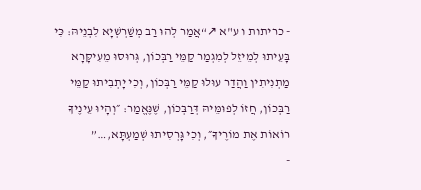- כריתות ו ע"א ↗“אֲמַר לְהוּ רַב מְשַׁרְשְׁיָא לִבְנֵיהּ: כִּי בָּעֵיתוּ לְמֵיזֵל לְמִגְמַר קַמֵּי רַבְּכוֹן, גְּרוּסוּ מֵעִיקָּרָא מַתְנִיתִין וַהֲדַר עוּלוּ קַמֵּי רַבְּכוֹן, וְכִי יָתְבִיתוּ קַמֵּי רַבְּכוֹן, חֲזוֹ לְפוּמֵּיהּ דְּרַבְּכוֹן, שֶׁנֶּאֱמַר: ״וְהָיוּ עֵינֶיךָ רוֹאוֹת אֶת מוֹרֶיךָ״, וְכִי גָּרְסִיתוּ שְׁמַעְתָּא,…”
-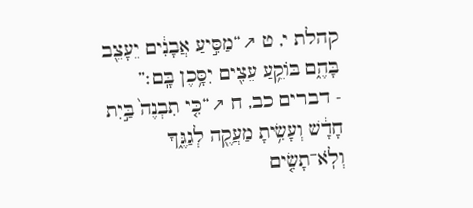קהלת י, ט ↗“מַסִּ֣יעַ אֲבָנִ֔ים יֵעָצֵ֖ב בָּהֶ֑ם בּוֹקֵ֥עַ עֵצִ֖ים יִסָּ֥כֶן בָּֽם׃”
- דברים כב, ח ↗“כִּ֤י תִבְנֶה֙ בַּ֣יִת חָדָ֔שׁ וְעָשִׂ֥יתָ מַעֲקֶ֖ה לְגַגֶּ֑ךָ וְלֹֽא־תָשִׂ֤ים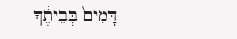דָּמִים֙ בְּבֵיתֶ֔ךָ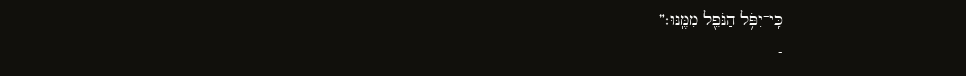כִּֽי־יִפֹּ֥ל הַנֹּפֵ֖ל מִמֶּֽנּוּ׃”
-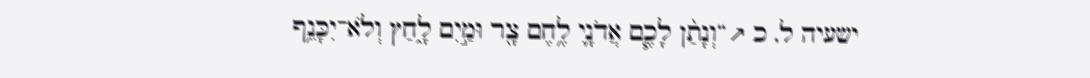ישעיה ל, כ ↗“וְנָתַ֨ן לָכֶ֧ם אֲדֹנָ֛י לֶ֥חֶם צָ֖ר וּמַ֣יִם לָ֑חַץ וְלֹא־יִכָּנֵ֥ף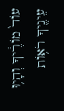עוֹד֙ מוֹרֶ֔יךָ וְהָי֥וּ עֵינֶ֖יךָ רֹא֥וֹת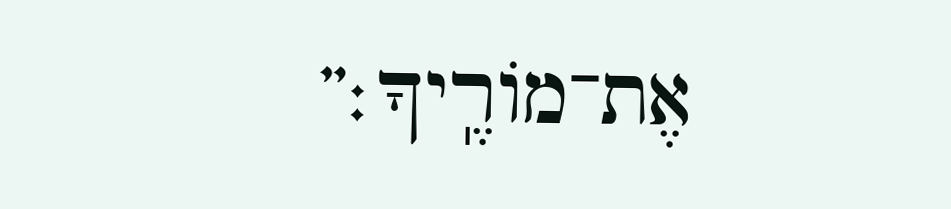אֶת־מוֹרֶֽיךָ׃”